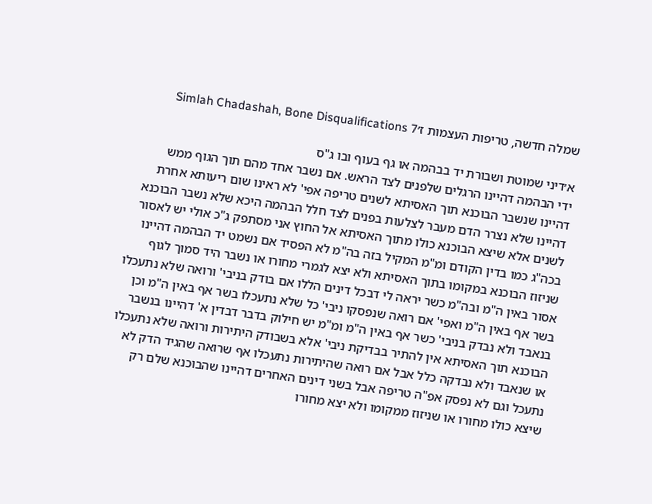שמלה חדשה, טריפות העצמות ז׳Simlah Chadashah, Bone Disqualifications 7

א׳דיני שמוטת ושבורת יד בבהמה או גף בעוף ובו ג"ס
ידי הבהמה דהיינו הרגלים שלפנים לצד הראש. אם נשבר אחד מהם תוך הגוף ממש דהיינו שנשבר הבוכנא תוך האסיתא לשנים טריפה אפי' לא ראינו שום ריעותא אחרת דהיינו שלא נצרר הדם מעבר לצלעות בפנים לצד חלל הבהמה היכא שלא נשבר הבוכנא לשנים אלא שיצא הבוכנא כולו מתוך האסיתא אל החוץ אני מסתפק ג"כ אולי יש לאסור בכה"ג כמו בדין הקודם ומ"מ המקיל בזה בה"מ לא הפסיד אם נשמט יד הבהמה דהיינו שניזוז הבוכנא במקומו בתוך האסיתא ולא יצא לגמרי מחורו או נשבר היד סמוך לגוף אסור באין ה"מ ובה"מ כשר יראה לי דבכל דינים הללו אם בודק בניבי' ורואה שלא נתעכלו בשר אף באין ה"מ ואפי' אם רואה שנפסקו ניבי' כל שלא נתעכלו בשר אף באין ה"מ וכן בנאבד ולא נבדק בניבי' כשר אף באין ה"מ ומ"מ יש חילוק בדבר דבדין א' דהיינו בנשבר הבוכנא תוך האסיתא אין להתיר בבדיקת ניבי' אלא בשבודק היתירות ורואה שלא נתעכלו או שנאבד ולא נבדקה כלל אבל אם רואה שהיתירות נתעכלו אף שרואה שהגיד הדק לא נתעכל וגם לא נפסק אפ"ה טריפה אבל בשני דינים האחרים דהיינו שהבוכנא שלם רק שיצא כולו מחורו או שניזוז ממקומו ולא יצא מחורו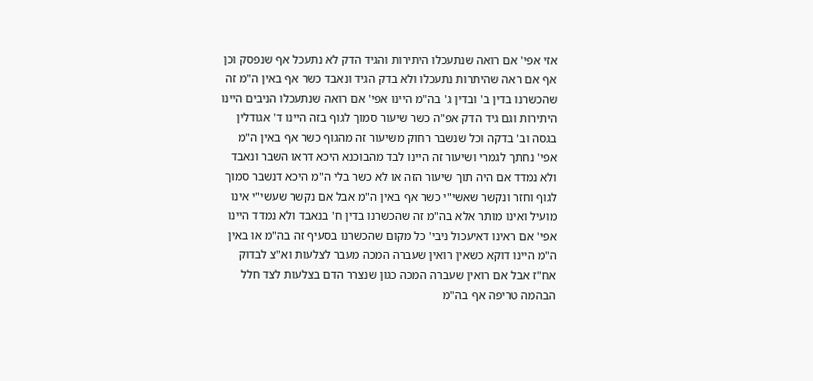אזי אפי' אם רואה שנתעכלו היתירות והגיד הדק לא נתעכל אף שנפסק וכן אף אם ראה שהיתרות נתעכלו ולא בדק הגיד ונאבד כשר אף באין ה"מ זה שהכשרנו בדין ב' ובדין ג' בה"מ היינו אפי' אם רואה שנתעכלו הניבים היינו היתירות וגם גיד הדק אפ"ה כשר שיעור סמוך לגוף בזה היינו ד' אגודלין בגסה וב' בדקה וכל שנשבר רחוק משיעור זה מהגוף כשר אף באין ה"מ אפי' נחתך לגמרי ושיעור זה היינו לבד מהבוכנא היכא דראו השבר ונאבד ולא נמדד אם היה תוך שיעור הזה או לא כשר בלי ה"מ היכא דנשבר סמוך לגוף וחזר ונקשר שאשי"י כשר אף באין ה"מ אבל אם נקשר שעשי"י אינו מועיל ואינו מותר אלא בה"מ זה שהכשרנו בדין ח' בנאבד ולא נמדד היינו אפי' אם ראינו דאיעכול ניבי' כל מקום שהכשרנו בסעיף זה בה"מ או באין ה"מ היינו דוקא כשאין רואין שעברה המכה מעבר לצלעות וא"צ לבדוק אח"ז אבל אם רואין שעברה המכה כגון שנצרר הדם בצלעות לצד חלל הבהמה טריפה אף בה"מ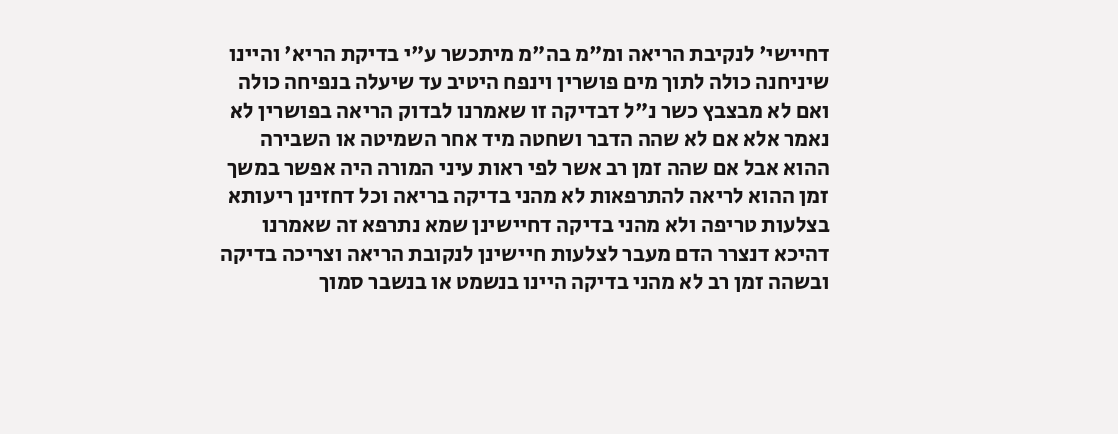דחיישי' לנקיבת הריאה ומ"מ בה"מ מיתכשר ע"י בדיקת הריא' והיינו שיניחנה כולה לתוך מים פושרין וינפח היטיב עד שיעלה בנפיחה כולה ואם לא מבצבץ כשר נ"ל דבדיקה זו שאמרנו לבדוק הריאה בפושרין לא נאמר אלא אם לא שהה הדבר ושחטה מיד אחר השמיטה או השבירה ההוא אבל אם שהה זמן רב אשר לפי ראות עיני המורה היה אפשר במשך זמן ההוא לריאה להתרפאות לא מהני בדיקה בריאה וכל דחזינן ריעותא בצלעות טריפה ולא מהני בדיקה דחיישינן שמא נתרפא זה שאמרנו דהיכא דנצרר הדם מעבר לצלעות חיישינן לנקובת הריאה וצריכה בדיקה ובשהה זמן רב לא מהני בדיקה היינו בנשמט או בנשבר סמוך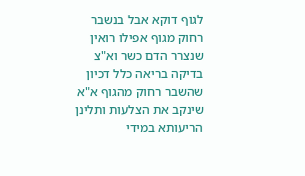לגוף דוקא אבל בנשבר רחוק מגוף אפילו רואין שנצרר הדם כשר וא"צ בדיקה בריאה כלל דכיון שהשבר רחוק מהגוף א"א שינקב את הצלעות ותלינן הריעותא במידי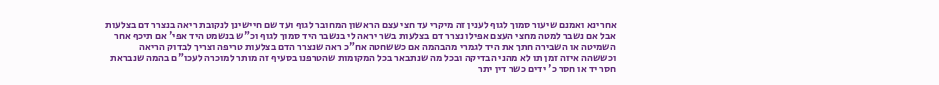אחרינא ואמנם שיעור סמוך לגוף לענין זה מיקרי עד חצי עצם הראשון המחובר לגוף ועד שם חיישינן לנקובת ריאה בנצרר דם בצלעות אבל אם נשבר למטה מחצי העצם אפילו נצרר דם בצלעות בשר יראה לי בנשבר היד סמוך לגוף וכ"ש בנשמט היד אפי' אם תיכף אחר השמיטה או השבירה חתך את היד לגמרי מהבהמה אם כששחטה אח"כ ראה שנצרר הדם בצלעות טריפה וצריך לבדוק הריאה וכששהה איזה זמן תו לא מהני הבדיקה ובכל מה שנתבאר בכל המקומות שהטרפנו בסעיף זה מותר למוכרה לעכו"ם בהמה שנבראת חסר יד או חסר כ' ידים כשר דין יתר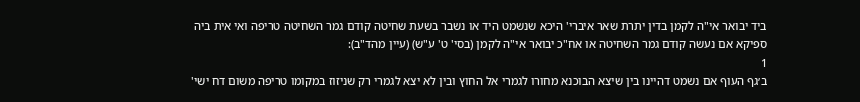ביד יבואר אי"ה לקמן בדין יתרת שאר איברי' היכא שנשמט היד או נשבר בשעת שחיטה קודם גמר השחיטה טריפה ואי אית ביה ספיקא אם נעשה קודם גמר השחיטה או אח"כ יבואר אי"ה לקמן (בסי' ט' ע"ש) (עיין מהד"ב):
1
ב׳גף העוף אם נשמט דהיינו בין שיצא הבוכנא מחורו לגמרי אל החוץ ובין לא יצא לגמרי רק שניזוז במקומו טריפה משום דח ישי'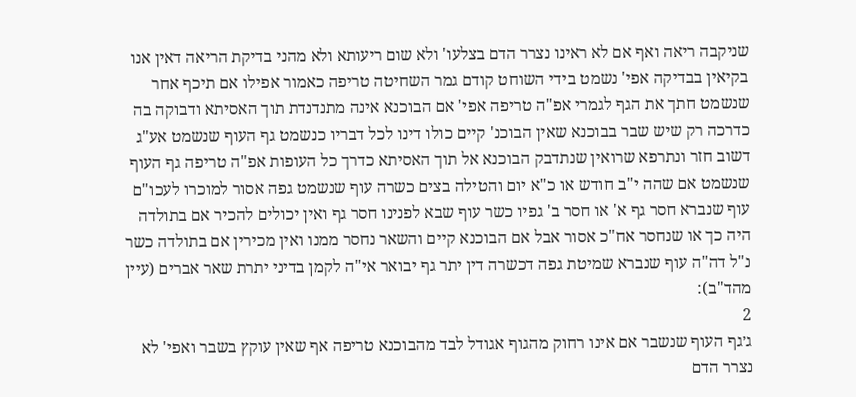שניקבה ריאה ואף אם לא ראינו נצרר הדם בצלעו' ולא שום ריעותא ולא מהני בדיקת הריאה דאין אנו בקיאין בבדיקה אפי' נשמט בידי השוחט קודם גמר השחיטה טריפה כאמור אפילו אם תיכף אחר שנשמט חתך את הגף לגמרי אפ"ה טריפה אפי' אם הבוכנא אינה מתנדנדת תוך האסיתא ודבוקה בה כדרכה רק שיש שבר בבוכנא שאין הבוכנ' קיים כולו דינו לכל דבריו כנשמט גף העוף שנשמט אע"ג דשוב חזר ונתרפא שרואין שנתדבק הבוכנא אל תוך האסיתא כדרך כל העופות אפ"ה טריפה גף העוף שנשמט אם שהה י"ב חודש או כ"א יום והטילה בצים כשרה עוף שנשמט גפה אסור למוכרו לעכו"ם עוף שנברא חסר גף א' או חסר ב' גפיו כשר עוף שבא לפנינו חסר גף ואין יכולים להכיר אם בתולדה היה כך או שנחסר אח"כ אסור אבל אם הבוכנא קיים והשאר נחסר ממנו ואין מכירין אם בתולדה כשר נ"ל דה"ה עוף שנברא שמיטת גפה דכשרה דין יתר גף יבואר אי"ה לקמן בדיני יתרת שאר אברים (עיין מהד"ב):
2
ג׳גף העוף שנשבר אם אינו רחוק מהגוף אגודל לבד מהבוכנא טריפה אף שאין עוקץ בשבר ואפי' לא נצרר הדם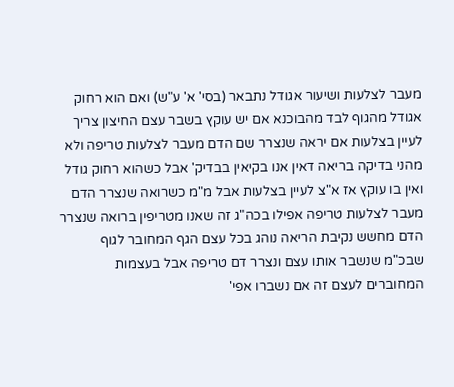מעבר לצלעות ושיעור אגודל נתבאר (בסי' א' ע"ש) ואם הוא רחוק אגודל מהגוף לבד מהבוכנא אם יש עוקץ בשבר עצם החיצון צריך לעיין בצלעות אם יראה שנצרר שם הדם מעבר לצלעות טריפה ולא מהני בדיקה בריאה דאין אנו בקיאין בבדיק' אבל כשהוא רחוק גודל ואין בו עוקץ אז א"צ לעיין בצלעות אבל מ"מ כשרואה שנצרר הדם מעבר לצלעות טריפה אפילו בכה"ג זה שאנו מטריפין ברואה שנצרר הדם מחשש נקיבת הריאה נוהג בכל עצם הגף המחובר לגוף שבכ"מ שנשבר אותו עצם ונצרר דם טריפה אבל בעצמות המחוברים לעצם זה אם נשברו אפי'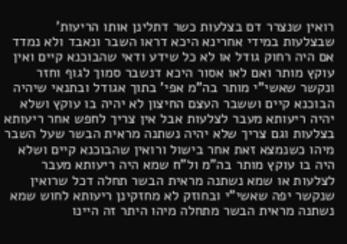רואין שנצרר דם בצלעות כשר דתלינן אותו הריעות' שבצלעות במידי אחרינא היכא דראו השבר ונאבד ולא נמדד אם היה רחוק גודל או לא כל שידע ודאי שהבוכנא קיים ואין עוקץ מותר ואם לאו אסור היכא דנשבר סמוך לגוף וחזר ונקשר שאשי"י מותר בה"מ אפי' בתוך אגודל ובתנאי שיהיה הבוכנא קיים וששבר העצם החיצון לא יהיה בו עוקץ ושלא יהיה ריעותא מעבר לצלעות אבל אין צריך לחפש אחר ריעותא בצלעות וגם צריך שלא יהיה נשתנה מראית הבשר שעל השבר מיהו כשנמצא זאת אחר בישול ורואין שהבוכנא קיים ושלא היה בו עוקץ מותר בה"מ ול"ח שמא היה ריעותא מעבר לצלעות או שמא נשתנה מראית הבשר תחלה דכל שרואין שנקשר יפה שאשי"י ובחוזק לא מחזקינן ריעותא לחוש שמא נשתנה מראית הבשר מתחלה מיהו היתר זה היינו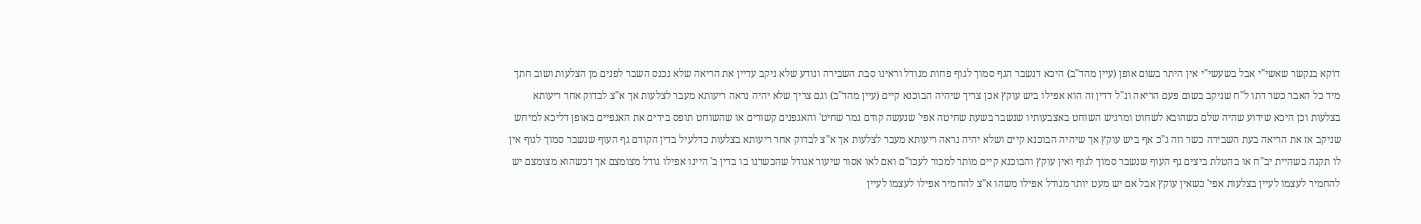דוקא בנקשר שאשי"י אבל בשעשי"י אין היתר בשום אופן (עיין מהד"ב) היכא דנשבר הגף סמוך לגוף פחות מגודל וראינו סבת השבירה ונודע שלא ניקב עדיין את הריאה שלא נכנס השבר לפנים מן הצלעות ושוב חתך מיד כל האבר כשר דתו ל"ח שניקב בשום פעם הריאה ונ"ל דדין זה הוא אפילו ביש עוקץ אכן צריך שיהיה הבוכנא קיים (עיין מהד"ב) וגם צריך שלא יהיה נראה ריעותא מעבר לצלעות אך א"צ לבדוק אחר ריעותא בצלעות וכן היכא שידוע שהיה שלם כשהובא לשחוט ומרגיש השוחט באצבעותיו שנשבר בשעת שחיטה אפי' שנעשה קודם גמר שחיט' והאגפנים קשורים או שהשוחט תופס בידים את האגפיים באופן דליכא למיחש שניקב אז את הריאה בעת השבירה כשר וזה ג"כ אף ביש עוקץ אך שיהיה הבוכנא קיים ושלא יהיה נראה ריעותא מעבר לצלעות אך א"צ לבדוק אחר ריעותא בצלעות כדלעיל בדין הקודם גף העוף שנשבר סמוך לגוף אין לו תקנה בשהיית יב"ח או בהטלת ביצים גף העוף שנשבר סמוך לגוף ואין עוקץ והבוכנא קיים מותר למכור לעכו"ם ואם לאו אסור שיעור אגודל שהכשרנו בו בדין ב' היינו אפילו גודל מצומצם אך דכשהוא מצומצם יש להחמיר לעצמו לעיין בצלעות אפי' כשאין עוקץ אבל אם יש מעט יותר מגודל אפילו משהו א"צ להחמיר אפילו לעצמו לעיין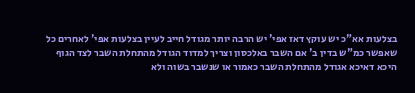בצלעות אא"כ יש עוקץ דאז אפי' יש הרבה יותר מגודל חייב לעיין בצלעות אפי' לאחרים כל שאפשר כמ"ש בדין ב' אם השבר באלכסון וצריך למדוד הגודל מהתחלת השבר לצד הגוף היכא דאיכא אגודל מהתחלת השבר כאמור או שנשבר בשוה ולא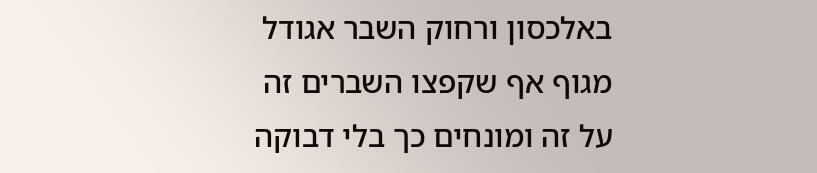באלכסון ורחוק השבר אגודל מגוף אף שקפצו השברים זה על זה ומונחים כך בלי דבוקה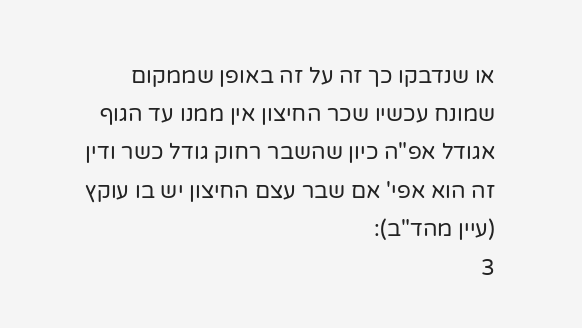או שנדבקו כך זה על זה באופן שממקום שמונח עכשיו שכר החיצון אין ממנו עד הגוף אגודל אפ"ה כיון שהשבר רחוק גודל כשר ודין זה הוא אפי' אם שבר עצם החיצון יש בו עוקץ (עיין מהד"ב):
3